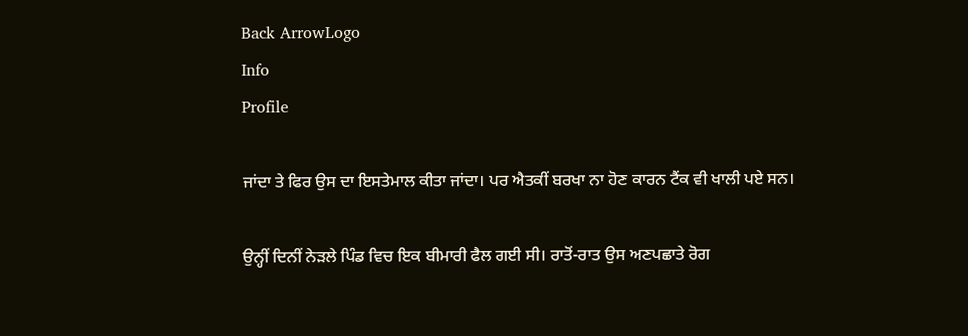Back ArrowLogo
Info
Profile

ਜਾਂਦਾ ਤੇ ਫਿਰ ਉਸ ਦਾ ਇਸਤੇਮਾਲ ਕੀਤਾ ਜਾਂਦਾ। ਪਰ ਐਤਕੀਂ ਬਰਖਾ ਨਾ ਹੋਣ ਕਾਰਨ ਟੈਂਕ ਵੀ ਖਾਲੀ ਪਏ ਸਨ।

ਉਨ੍ਹੀਂ ਦਿਨੀਂ ਨੇੜਲੇ ਪਿੰਡ ਵਿਚ ਇਕ ਬੀਮਾਰੀ ਫੈਲ ਗਈ ਸੀ। ਰਾਤੋਂ-ਰਾਤ ਉਸ ਅਣਪਛਾਤੇ ਰੋਗ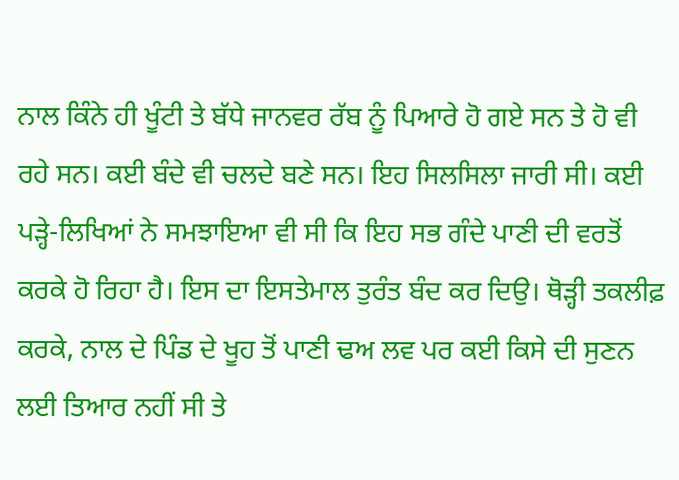ਨਾਲ ਕਿੰਨੇ ਹੀ ਖੂੰਟੀ ਤੇ ਬੱਧੇ ਜਾਨਵਰ ਰੱਬ ਨੂੰ ਪਿਆਰੇ ਹੋ ਗਏ ਸਨ ਤੇ ਹੋ ਵੀ ਰਹੇ ਸਨ। ਕਈ ਬੰਦੇ ਵੀ ਚਲਦੇ ਬਣੇ ਸਨ। ਇਹ ਸਿਲਸਿਲਾ ਜਾਰੀ ਸੀ। ਕਈ ਪੜ੍ਹੇ-ਲਿਖਿਆਂ ਨੇ ਸਮਝਾਇਆ ਵੀ ਸੀ ਕਿ ਇਹ ਸਭ ਗੰਦੇ ਪਾਣੀ ਦੀ ਵਰਤੋਂ ਕਰਕੇ ਹੋ ਰਿਹਾ ਹੈ। ਇਸ ਦਾ ਇਸਤੇਮਾਲ ਤੁਰੰਤ ਬੰਦ ਕਰ ਦਿਉ। ਥੋੜ੍ਹੀ ਤਕਲੀਫ਼ ਕਰਕੇ, ਨਾਲ ਦੇ ਪਿੰਡ ਦੇ ਖੂਹ ਤੋਂ ਪਾਣੀ ਢਅ ਲਵ ਪਰ ਕਈ ਕਿਸੇ ਦੀ ਸੁਣਨ ਲਈ ਤਿਆਰ ਨਹੀਂ ਸੀ ਤੇ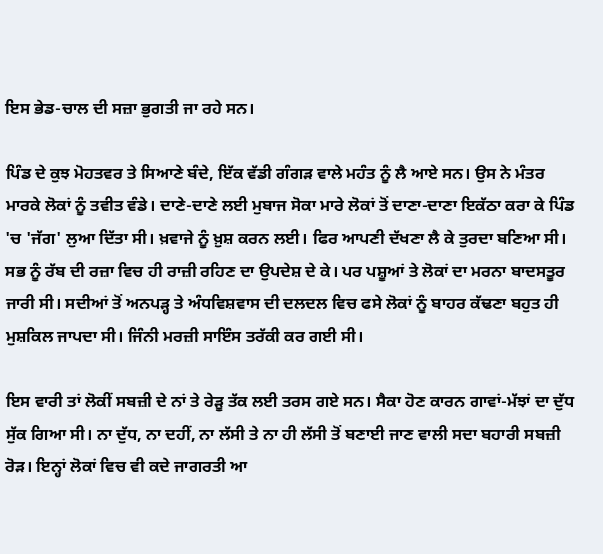ਇਸ ਭੇਡ-ਚਾਲ ਦੀ ਸਜ਼ਾ ਭੁਗਤੀ ਜਾ ਰਹੇ ਸਨ।

ਪਿੰਡ ਦੇ ਕੁਝ ਮੋਹਤਵਰ ਤੇ ਸਿਆਣੇ ਬੰਦੇ, ਇੱਕ ਵੱਡੀ ਗੰਗੜ ਵਾਲੇ ਮਹੰਤ ਨੂੰ ਲੈ ਆਏ ਸਨ। ਉਸ ਨੇ ਮੰਤਰ ਮਾਰਕੇ ਲੋਕਾਂ ਨੂੰ ਤਵੀਤ ਵੰਡੇ। ਦਾਣੇ-ਦਾਣੇ ਲਈ ਮੁਬਾਜ ਸੋਕਾ ਮਾਰੇ ਲੋਕਾਂ ਤੋਂ ਦਾਣਾ-ਦਾਣਾ ਇਕੱਠਾ ਕਰਾ ਕੇ ਪਿੰਡ 'ਚ 'ਜੱਗ' ਲੁਆ ਦਿੱਤਾ ਸੀ। ਖ਼ਵਾਜੇ ਨੂੰ ਖ਼ੁਸ਼ ਕਰਨ ਲਈ। ਫਿਰ ਆਪਣੀ ਦੱਖਣਾ ਲੈ ਕੇ ਤੁਰਦਾ ਬਣਿਆ ਸੀ। ਸਭ ਨੂੰ ਰੱਬ ਦੀ ਰਜ਼ਾ ਵਿਚ ਹੀ ਰਾਜ਼ੀ ਰਹਿਣ ਦਾ ਉਪਦੇਸ਼ ਦੇ ਕੇ। ਪਰ ਪਸ਼ੂਆਂ ਤੇ ਲੋਕਾਂ ਦਾ ਮਰਨਾ ਬਾਦਸਤੂਰ ਜਾਰੀ ਸੀ। ਸਦੀਆਂ ਤੋਂ ਅਨਪੜ੍ਹ ਤੇ ਅੰਧਵਿਸ਼ਵਾਸ ਦੀ ਦਲਦਲ ਵਿਚ ਫਸੇ ਲੋਕਾਂ ਨੂੰ ਬਾਹਰ ਕੱਢਣਾ ਬਹੁਤ ਹੀ ਮੁਸ਼ਕਿਲ ਜਾਪਦਾ ਸੀ। ਜਿੰਨੀ ਮਰਜ਼ੀ ਸਾਇੰਸ ਤਰੱਕੀ ਕਰ ਗਈ ਸੀ।

ਇਸ ਵਾਰੀ ਤਾਂ ਲੋਕੀਂ ਸਬਜ਼ੀ ਦੇ ਨਾਂ ਤੇ ਰੇੜੂ ਤੱਕ ਲਈ ਤਰਸ ਗਏ ਸਨ। ਸੈਕਾ ਹੋਣ ਕਾਰਨ ਗਾਵਾਂ-ਮੱਝਾਂ ਦਾ ਦੁੱਧ ਸੁੱਕ ਗਿਆ ਸੀ। ਨਾ ਦੁੱਧ, ਨਾ ਦਹੀਂ, ਨਾ ਲੱਸੀ ਤੇ ਨਾ ਹੀ ਲੱਸੀ ਤੋਂ ਬਣਾਈ ਜਾਣ ਵਾਲੀ ਸਦਾ ਬਹਾਰੀ ਸਬਜ਼ੀ ਰੋੜ। ਇਨ੍ਹਾਂ ਲੋਕਾਂ ਵਿਚ ਵੀ ਕਦੇ ਜਾਗਰਤੀ ਆ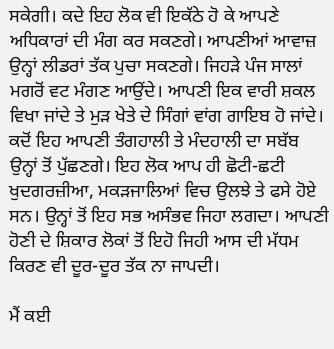ਸਕੇਗੀ। ਕਦੇ ਇਹ ਲੋਕ ਵੀ ਇਕੱਠੇ ਹੋ ਕੇ ਆਪਣੇ ਅਧਿਕਾਰਾਂ ਦੀ ਮੰਗ ਕਰ ਸਕਣਗੇ। ਆਪਣੀਆਂ ਆਵਾਜ਼ ਉਨ੍ਹਾਂ ਲੀਡਰਾਂ ਤੱਕ ਪੁਚਾ ਸਕਣਗੇ। ਜਿਹੜੇ ਪੰਜ ਸਾਲਾਂ ਮਗਰੋਂ ਵਟ ਮੰਗਣ ਆਉਂਦੇ। ਆਪਣੀ ਇਕ ਵਾਰੀ ਸ਼ਕਲ ਵਿਖਾ ਜਾਂਦੇ ਤੇ ਮੁੜ ਖੇਤੇ ਦੇ ਸਿੰਗਾਂ ਵਾਂਗ ਗਾਇਬ ਹੋ ਜਾਂਦੇ। ਕਦੋਂ ਇਹ ਆਪਣੀ ਤੰਗਹਾਲੀ ਤੇ ਮੰਦਹਾਲੀ ਦਾ ਸਬੱਬ ਉਨ੍ਹਾਂ ਤੋਂ ਪੁੱਛਣਗੇ। ਇਹ ਲੋਕ ਆਪ ਹੀ ਛੋਟੀ-ਛਟੀ ਖੁਦਗਰਜ਼ੀਆ, ਮਕੜਜਾਲਿਆਂ ਵਿਚ ਉਲਝੇ ਤੇ ਫਸੇ ਹੋਏ ਸਨ। ਉਨ੍ਹਾਂ ਤੋਂ ਇਹ ਸਭ ਅਸੰਭਵ ਜਿਹਾ ਲਗਦਾ। ਆਪਣੀ ਹੋਣੀ ਦੇ ਸ਼ਿਕਾਰ ਲੋਕਾਂ ਤੋਂ ਇਹੋ ਜਿਹੀ ਆਸ ਦੀ ਮੱਧਮ ਕਿਰਣ ਵੀ ਦੂਰ-ਦੂਰ ਤੱਕ ਨਾ ਜਾਪਦੀ।

ਮੈਂ ਕਈ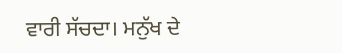ਵਾਰੀ ਸੱਚਦਾ। ਮਨੁੱਖ ਦੇ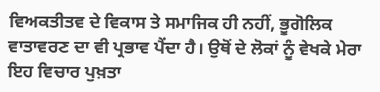ਵਿਅਕਤੀਤਵ ਦੇ ਵਿਕਾਸ ਤੇ ਸਮਾਜਿਕ ਹੀ ਨਹੀਂ, ਭੂਗੋਲਿਕ ਵਾਤਾਵਰਣ ਦਾ ਵੀ ਪ੍ਰਭਾਵ ਪੈਂਦਾ ਹੈ। ਉਥੋਂ ਦੇ ਲੋਕਾਂ ਨੂੰ ਵੇਖਕੇ ਮੇਰਾ ਇਹ ਵਿਚਾਰ ਪੁਖ਼ਤਾ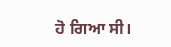ਹੋ ਗਿਆ ਸੀ।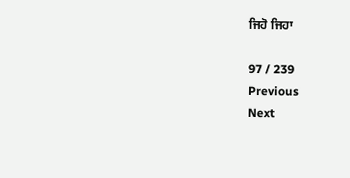ਜਿਹੋ ਜਿਹਾ

97 / 239
Previous
Next